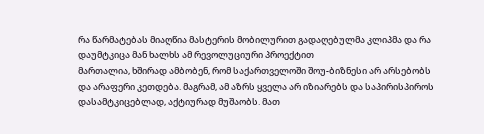რა წარმატებას მიაღწია მასტერის მობილურით გადაღებულმა კლიპმა და რა დაუმტკიცა მან ხალხს ამ რევოლუციური პროექტით
მართალია, ხშირად ამბობენ, რომ საქართველოში შოუ-ბიზნესი არ არსებობს და არაფერი კეთდება. მაგრამ, ამ აზრს ყველა არ იზიარებს და საპირისპიროს დასამტკიცებლად, აქტიურად მუშაობს. მათ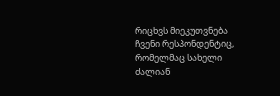რიცხვს მიეკუთვნება ჩვენი რესპონდენტიც, რომელმაც სახელი ძალიან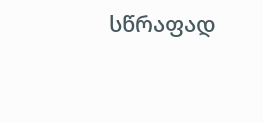სწრაფად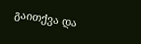გაითქვა და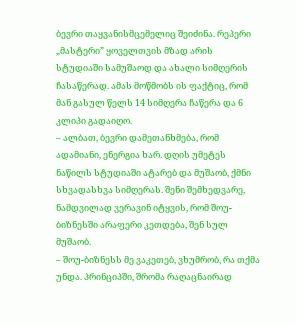ბევრი თაყვანისმცემელიც შეიძინა. რეპერი „მასტერი” ყოველთვის მზად არის სტუდიაში სამუშაოდ და ახალი სიმღერის ჩასაწერად. ამას მოწმობს ის ფაქტიც, რომ მან გასულ წელს 14 სიმღერა ჩაწერა და 6 კლიპი გადაიღო.
– ალბათ, ბევრი დამეთანხმება, რომ ადამიანი, ენერგია ხარ. დღის უმეტეს ნაწილს სტუდიაში ატარებ და მუშაობ, ქმნი სხვადასხვა სიმღერას. შენი შემხედვარე, ნამდვილად ვერავინ იტყვის, რომ შოუ-ბიზნესში არაფერი კეთდება, შენ სულ მუშაობ.
– შოუ-ბიზნესს მე ვაკეთებ, ვხუმრობ, რა თქმა უნდა. პრინციპში, შრომა რაღაცნაირად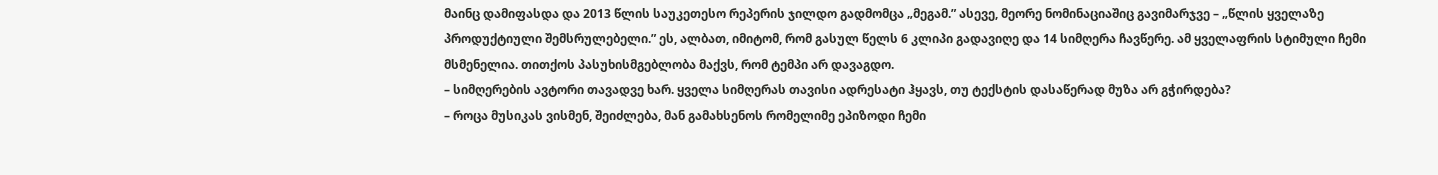მაინც დამიფასდა და 2013 წლის საუკეთესო რეპერის ჯილდო გადმომცა „მეგამ.” ასევე, მეორე ნომინაციაშიც გავიმარჯვე – „წლის ყველაზე პროდუქტიული შემსრულებელი.” ეს, ალბათ, იმიტომ, რომ გასულ წელს 6 კლიპი გადავიღე და 14 სიმღერა ჩავწერე. ამ ყველაფრის სტიმული ჩემი მსმენელია. თითქოს პასუხისმგებლობა მაქვს, რომ ტემპი არ დავაგდო.
– სიმღერების ავტორი თავადვე ხარ. ყველა სიმღერას თავისი ადრესატი ჰყავს, თუ ტექსტის დასაწერად მუზა არ გჭირდება?
– როცა მუსიკას ვისმენ, შეიძლება, მან გამახსენოს რომელიმე ეპიზოდი ჩემი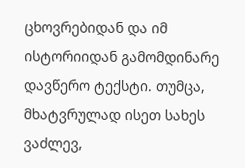ცხოვრებიდან და იმ ისტორიიდან გამომდინარე დავწერო ტექსტი. თუმცა, მხატვრულად ისეთ სახეს ვაძლევ,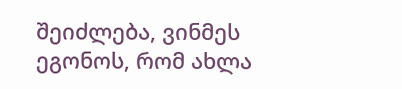შეიძლება, ვინმეს ეგონოს, რომ ახლა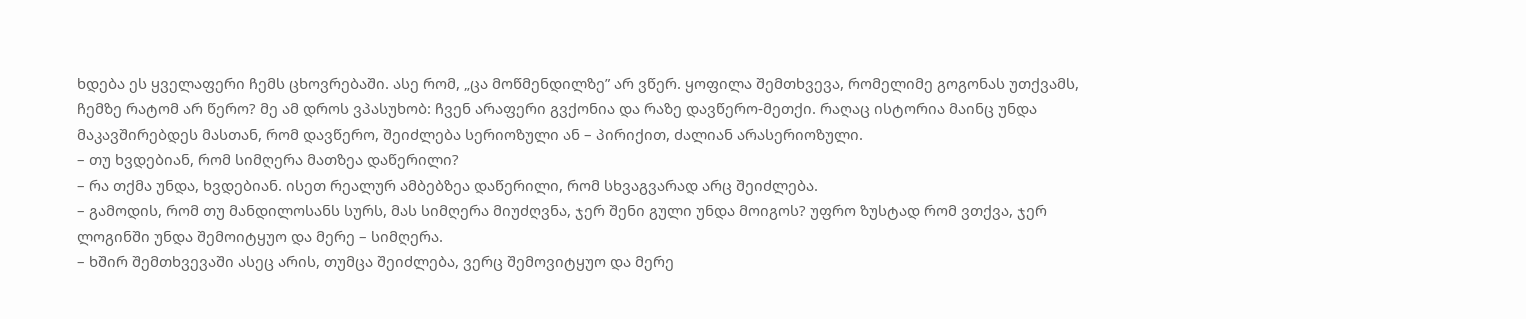ხდება ეს ყველაფერი ჩემს ცხოვრებაში. ასე რომ, „ცა მოწმენდილზე” არ ვწერ. ყოფილა შემთხვევა, რომელიმე გოგონას უთქვამს, ჩემზე რატომ არ წერო? მე ამ დროს ვპასუხობ: ჩვენ არაფერი გვქონია და რაზე დავწერო-მეთქი. რაღაც ისტორია მაინც უნდა მაკავშირებდეს მასთან, რომ დავწერო, შეიძლება სერიოზული ან – პირიქით, ძალიან არასერიოზული.
– თუ ხვდებიან, რომ სიმღერა მათზეა დაწერილი?
– რა თქმა უნდა, ხვდებიან. ისეთ რეალურ ამბებზეა დაწერილი, რომ სხვაგვარად არც შეიძლება.
– გამოდის, რომ თუ მანდილოსანს სურს, მას სიმღერა მიუძღვნა, ჯერ შენი გული უნდა მოიგოს? უფრო ზუსტად რომ ვთქვა, ჯერ ლოგინში უნდა შემოიტყუო და მერე – სიმღერა.
– ხშირ შემთხვევაში ასეც არის, თუმცა შეიძლება, ვერც შემოვიტყუო და მერე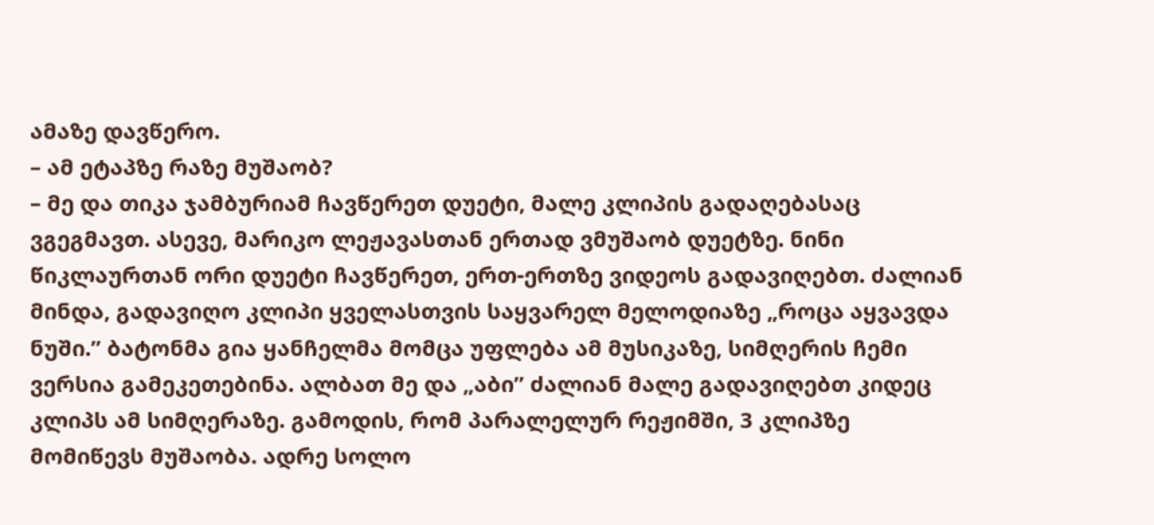ამაზე დავწერო.
– ამ ეტაპზე რაზე მუშაობ?
– მე და თიკა ჯამბურიამ ჩავწერეთ დუეტი, მალე კლიპის გადაღებასაც ვგეგმავთ. ასევე, მარიკო ლეჟავასთან ერთად ვმუშაობ დუეტზე. ნინი წიკლაურთან ორი დუეტი ჩავწერეთ, ერთ-ერთზე ვიდეოს გადავიღებთ. ძალიან მინდა, გადავიღო კლიპი ყველასთვის საყვარელ მელოდიაზე „როცა აყვავდა ნუში.” ბატონმა გია ყანჩელმა მომცა უფლება ამ მუსიკაზე, სიმღერის ჩემი ვერსია გამეკეთებინა. ალბათ მე და „აბი” ძალიან მალე გადავიღებთ კიდეც კლიპს ამ სიმღერაზე. გამოდის, რომ პარალელურ რეჟიმში, 3 კლიპზე მომიწევს მუშაობა. ადრე სოლო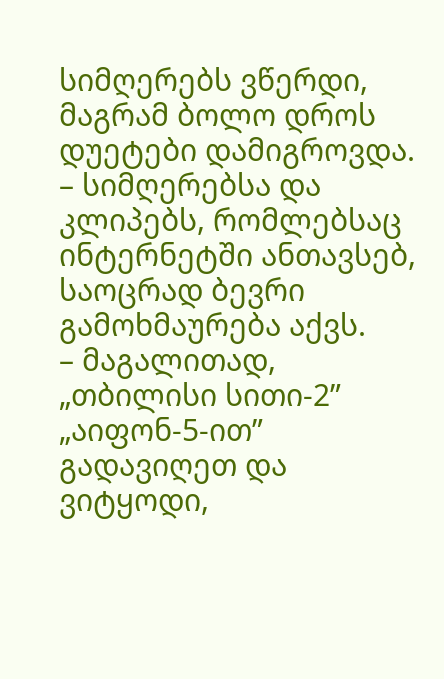სიმღერებს ვწერდი, მაგრამ ბოლო დროს დუეტები დამიგროვდა.
– სიმღერებსა და კლიპებს, რომლებსაც ინტერნეტში ანთავსებ, საოცრად ბევრი გამოხმაურება აქვს.
– მაგალითად, „თბილისი სითი-2” „აიფონ-5-ით” გადავიღეთ და ვიტყოდი,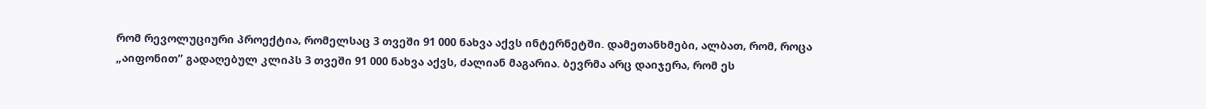რომ რევოლუციური პროექტია, რომელსაც 3 თვეში 91 000 ნახვა აქვს ინტერნეტში. დამეთანხმები, ალბათ, რომ, როცა „აიფონით” გადაღებულ კლიპს 3 თვეში 91 000 ნახვა აქვს, ძალიან მაგარია. ბევრმა არც დაიჯერა, რომ ეს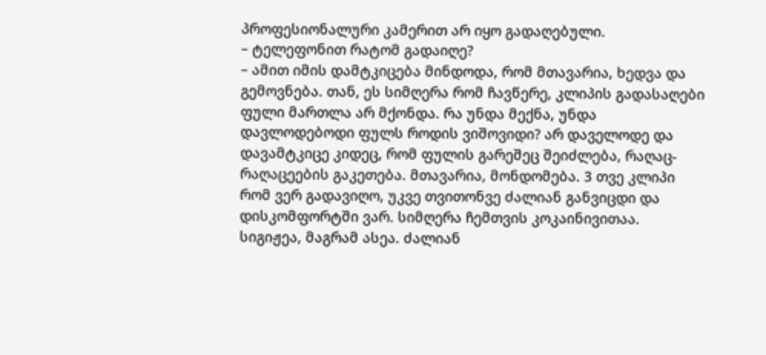პროფესიონალური კამერით არ იყო გადაღებული.
– ტელეფონით რატომ გადაიღე?
– ამით იმის დამტკიცება მინდოდა, რომ მთავარია, ხედვა და გემოვნება. თან, ეს სიმღერა რომ ჩავწერე, კლიპის გადასაღები ფული მართლა არ მქონდა. რა უნდა მექნა, უნდა დავლოდებოდი ფულს როდის ვიშოვიდი? არ დაველოდე და დავამტკიცე კიდეც, რომ ფულის გარეშეც შეიძლება, რაღაც-რაღაცეების გაკეთება. მთავარია, მონდომება. 3 თვე კლიპი რომ ვერ გადავიღო, უკვე თვითონვე ძალიან განვიცდი და დისკომფორტში ვარ. სიმღერა ჩემთვის კოკაინივითაა. სიგიჟეა, მაგრამ ასეა. ძალიან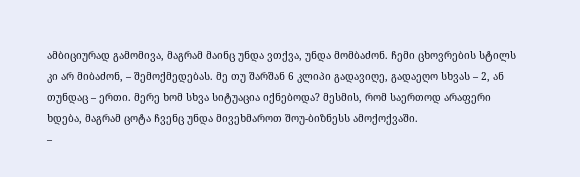ამბიციურად გამომივა, მაგრამ მაინც უნდა ვთქვა, უნდა მომბაძონ. ჩემი ცხოვრების სტილს კი არ მიბაძონ, – შემოქმედებას. მე თუ შარშან 6 კლიპი გადავიღე, გადაეღო სხვას – 2, ან თუნდაც – ერთი. მერე ხომ სხვა სიტუაცია იქნებოდა? მესმის, რომ საერთოდ არაფერი ხდება, მაგრამ ცოტა ჩვენც უნდა მივეხმაროთ შოუ-ბიზნესს ამოქოქვაში.
–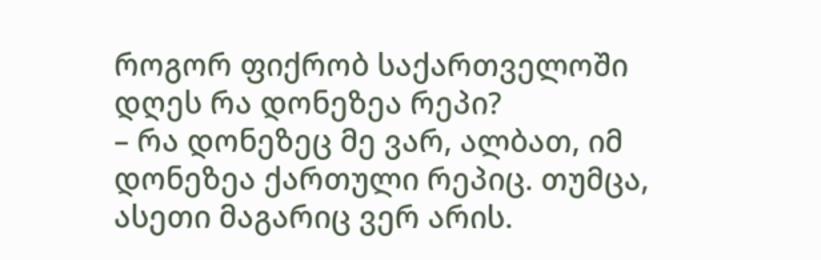როგორ ფიქრობ საქართველოში დღეს რა დონეზეა რეპი?
– რა დონეზეც მე ვარ, ალბათ, იმ დონეზეა ქართული რეპიც. თუმცა, ასეთი მაგარიც ვერ არის.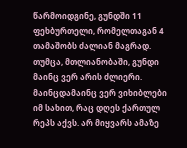წარმოიდგინე, გუნდში 11 ფეხბურთელი, რომელთაგან 4 თამაშობს ძალიან მაგრად. თუმცა, მთლიანობაში, გუნდი მაინც ვერ არის ძლიერი. მაინცდამაინც ვერ ვიხიბლები იმ სახით, რაც დღეს ქართულ რეპს აქვს. არ მიყვარს ამაზე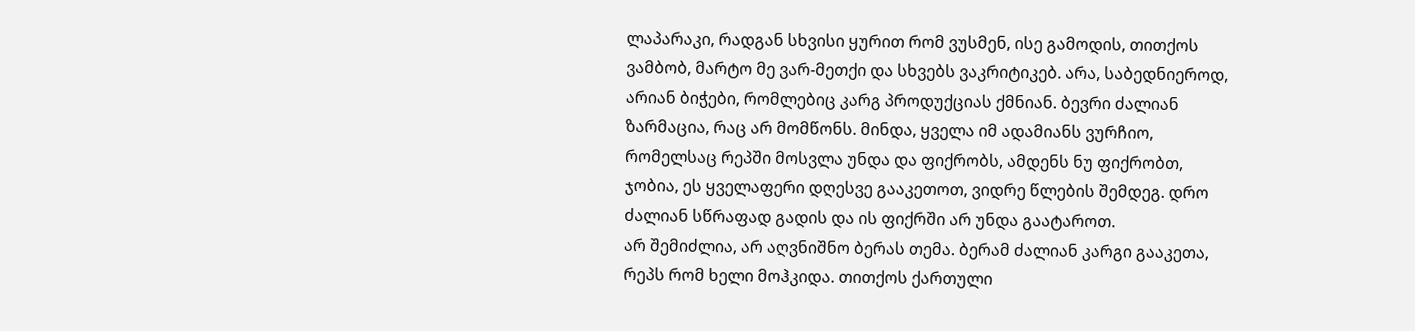ლაპარაკი, რადგან სხვისი ყურით რომ ვუსმენ, ისე გამოდის, თითქოს ვამბობ, მარტო მე ვარ-მეთქი და სხვებს ვაკრიტიკებ. არა, საბედნიეროდ, არიან ბიჭები, რომლებიც კარგ პროდუქციას ქმნიან. ბევრი ძალიან ზარმაცია, რაც არ მომწონს. მინდა, ყველა იმ ადამიანს ვურჩიო, რომელსაც რეპში მოსვლა უნდა და ფიქრობს, ამდენს ნუ ფიქრობთ, ჯობია, ეს ყველაფერი დღესვე გააკეთოთ, ვიდრე წლების შემდეგ. დრო ძალიან სწრაფად გადის და ის ფიქრში არ უნდა გაატაროთ.
არ შემიძლია, არ აღვნიშნო ბერას თემა. ბერამ ძალიან კარგი გააკეთა, რეპს რომ ხელი მოჰკიდა. თითქოს ქართული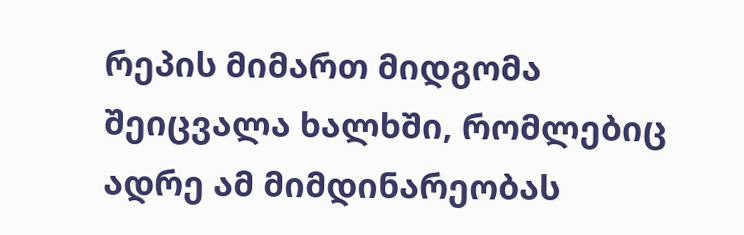რეპის მიმართ მიდგომა შეიცვალა ხალხში, რომლებიც ადრე ამ მიმდინარეობას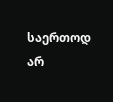საერთოდ არ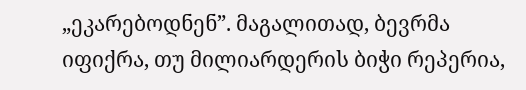„ეკარებოდნენ”. მაგალითად, ბევრმა იფიქრა, თუ მილიარდერის ბიჭი რეპერია,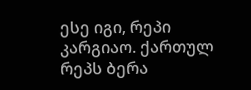ესე იგი, რეპი კარგიაო. ქართულ რეპს ბერა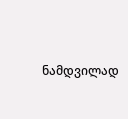ნამდვილად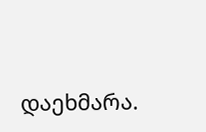დაეხმარა.